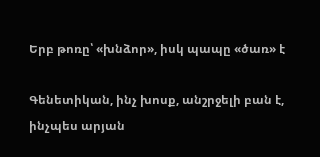Երբ թոռը՝ «խնձոր», իսկ պապը «ծառ» է

Գենետիկան, ինչ խոսք, անշրջելի բան է, ինչպես արյան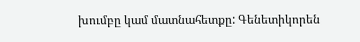խումբը կամ մատնահետքը: Գենետիկորեն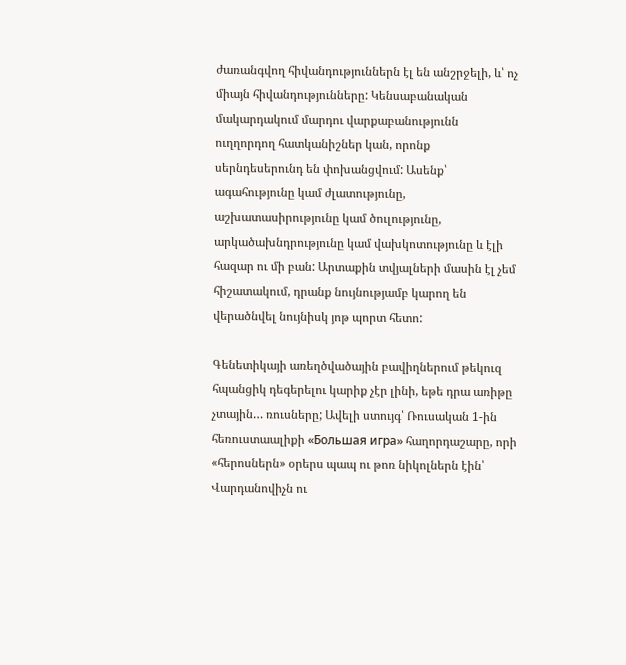ժառանգվող հիվանդություններն էլ են անշրջելի, և՝ ոչ միայն հիվանդությունները: Կենսաբանական մակարդակում մարդու վարքաբանությունն ուղղորդող հատկանիշներ կան, որոնք սերնդեսերունդ են փոխանցվում: Ասենք՝ ագահությունը կամ ժլատությունը, աշխատասիրությունը կամ ծուլությունը, արկածախնդրությունը կամ վախկոտությունը և էլի հազար ու մի բան: Արտաքին տվյալների մասին էլ չեմ հիշատակում, դրանք նույնությամբ կարող են վերածնվել նույնիսկ յոթ պորտ հետո:

Գենետիկայի առեղծվածային բավիղներում թեկուզ հպանցիկ դեգերելու կարիք չէր լինի, եթե դրա առիթը չտային… ռուսները; Ավելի ստույգ՝ Ռուսական 1-ին հեռուստաալիքի «Большая игра» հաղորդաշարը, որի «հերոսներն» օրերս պապ ու թոռ նիկոլներն էին՝ Վարդանովիչն ու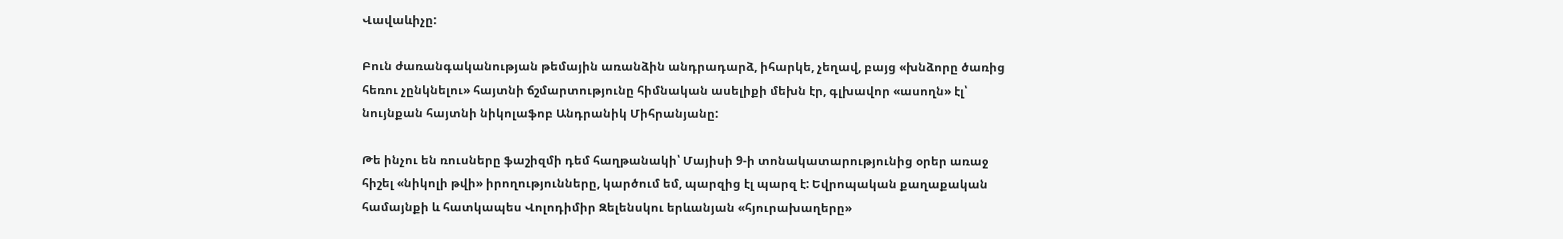Վավաևիչը:

Բուն ժառանգականության թեմային առանձին անդրադարձ, իհարկե, չեղավ, բայց «խնձորը ծառից հեռու չընկնելու» հայտնի ճշմարտությունը հիմնական ասելիքի մեխն էր, գլխավոր «ասողն» էլ՝ նույնքան հայտնի նիկոլաֆոբ Անդրանիկ Միհրանյանը:

Թե ինչու են ռուսները ֆաշիզմի դեմ հաղթանակի՝ Մայիսի 9-ի տոնակատարությունից օրեր առաջ հիշել «նիկոլի թվի» իրողությունները, կարծում եմ, պարզից էլ պարզ է: Եվրոպական քաղաքական համայնքի և հատկապես Վոլոդիմիր Զելենսկու երևանյան «հյուրախաղերը»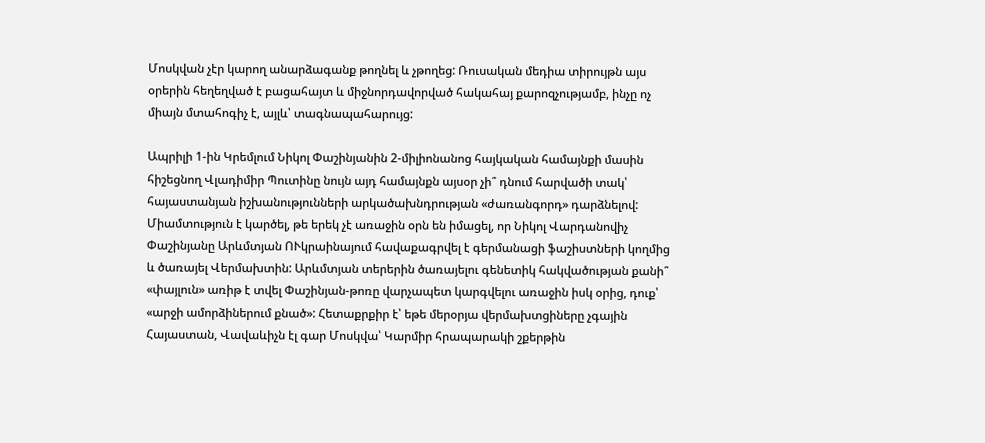Մոսկվան չէր կարող անարձագանք թողնել և չթողեց: Ռուսական մեդիա տիրույթն այս օրերին հեղեղված է բացահայտ և միջնորդավորված հակահայ քարոզչությամբ, ինչը ոչ միայն մտահոգիչ է, այլև՝ տագնապահարույց:

Ապրիլի 1-ին Կրեմլում Նիկոլ Փաշինյանին 2-միլիոնանոց հայկական համայնքի մասին հիշեցնող Վլադիմիր Պուտինը նույն այդ համայնքն այսօր չի՞ դնում հարվածի տակ՝ հայաստանյան իշխանությունների արկածախնդրության «ժառանգորդ» դարձնելով: Միամտություն է կարծել, թե երեկ չէ առաջին օրն են իմացել, որ Նիկոլ Վարդանովիչ Փաշինյանը Արևմտյան ՈՒկրաինայում հավաքագրվել է գերմանացի ֆաշիստների կողմից և ծառայել Վերմախտին: Արևմտյան տերերին ծառայելու գենետիկ հակվածության քանի՞ «փայլուն» առիթ է տվել Փաշինյան-թոռը վարչապետ կարգվելու առաջին իսկ օրից, դուք՝ «արջի ամորձիներում քնած»: Հետաքրքիր է՝ եթե մերօրյա վերմախտցիները չգային Հայաստան, Վավաևիչն էլ գար Մոսկվա՝ Կարմիր հրապարակի շքերթին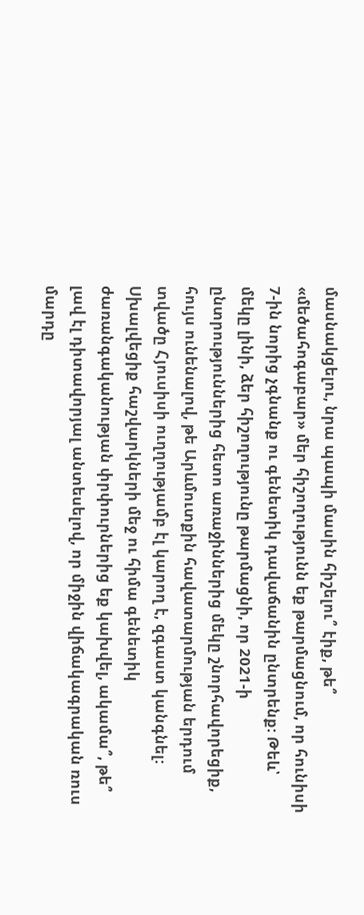մասնակցելու, նրա պապի մասին հիշելու՞ էիք, թե՞ «մեծահոգաբար» մեր հիշողությունն եք թարմացնում, որ հունիսի 7-ին նորից չգնանք ու գենետիկ դավաճանին ընտրենք: Թեև՝ մեկը լինի, ձեր հիշողությունը թարմացնի, որ 2021-ի ընտրություններից հետո առաջիններից մեկը շնորհավորեցիք, հույս ունենալով, թե Արևմուտքին հավատարմության երդում տվածը Հյուսիսի ուղղությամբ էլ կարող է, զգաստ կանգնել: Սխալվեցիք հաշվարկների մեջ ու հիմա գենետիկ ժառանգականության փրփուրներից եք կախվել, ակամա՞, թե՞ լավ էլ դիտավորյալ անտեսելով, որ միջին վիճակագրական ռուս մարդը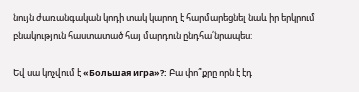նույն ժառանգական կոդի տակ կարող է հարմարեցնել նաև իր երկրում բնակություն հաստատած հայ մարդուն ընդհա՛նրապես:

Եվ սա կոչվում է «Большая игра»?: Բա փո՞քրը որն է էդ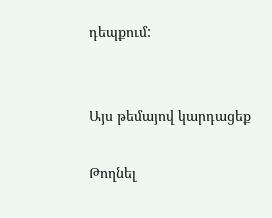դեպքում:


Այս թեմայով կարդացեք

Թողնել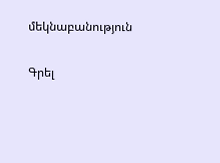մեկնաբանություն

Գրել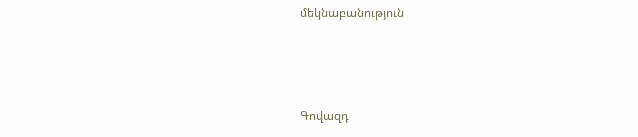մեկնաբանություն



Գովազդ